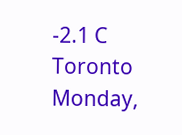-2.1 C
Toronto
Monday,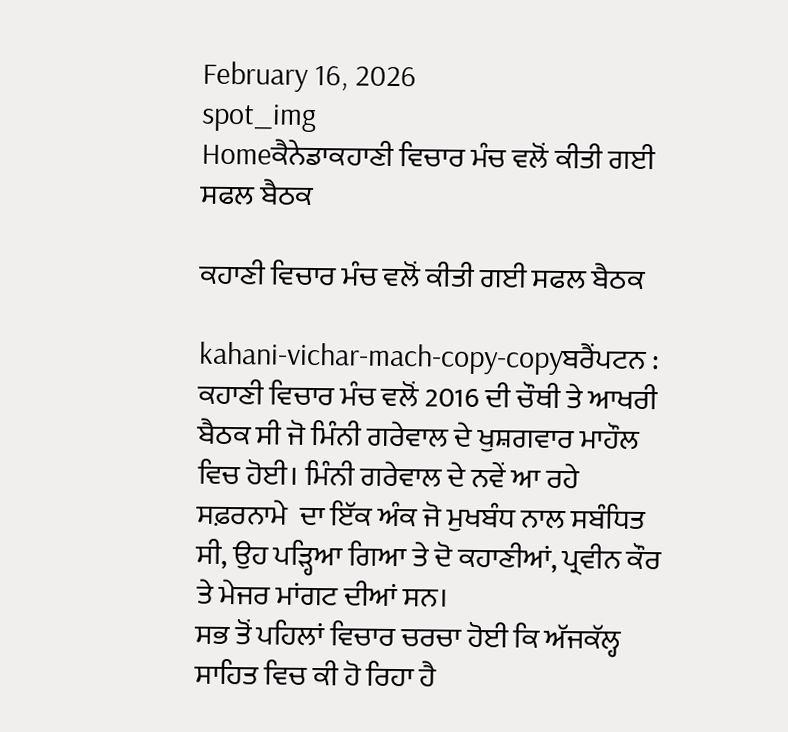February 16, 2026
spot_img
Homeਕੈਨੇਡਾਕਹਾਣੀ ਵਿਚਾਰ ਮੰਚ ਵਲੋਂ ਕੀਤੀ ਗਈ ਸਫਲ ਬੈਠਕ

ਕਹਾਣੀ ਵਿਚਾਰ ਮੰਚ ਵਲੋਂ ਕੀਤੀ ਗਈ ਸਫਲ ਬੈਠਕ

kahani-vichar-mach-copy-copyਬਰੈਂਪਟਨ : ਕਹਾਣੀ ਵਿਚਾਰ ਮੰਚ ਵਲੋਂ 2016 ਦੀ ਚੌਥੀ ਤੇ ਆਖਰੀ ਬੈਠਕ ਸੀ ਜੋ ਮਿੰਨੀ ਗਰੇਵਾਲ ਦੇ ਖੁਸ਼ਗਵਾਰ ਮਾਹੌਲ ਵਿਚ ਹੋਈ। ਮਿੰਨੀ ਗਰੇਵਾਲ ਦੇ ਨਵੇਂ ਆ ਰਹੇ ਸਫ਼ਰਨਾਮੇ  ਦਾ ਇੱਕ ਅੰਕ ਜੋ ਮੁਖਬੰਧ ਨਾਲ ਸਬੰਧਿਤ ਸੀ, ਉਹ ਪੜ੍ਹਿਆ ਗਿਆ ਤੇ ਦੋ ਕਹਾਣੀਆਂ, ਪ੍ਰਵੀਨ ਕੌਰ ਤੇ ਮੇਜਰ ਮਾਂਗਟ ਦੀਆਂ ਸਨ।
ਸਭ ਤੋਂ ਪਹਿਲਾਂ ਵਿਚਾਰ ਚਰਚਾ ਹੋਈ ਕਿ ਅੱਜਕੱਲ੍ਹ ਸਾਹਿਤ ਵਿਚ ਕੀ ਹੋ ਰਿਹਾ ਹੈ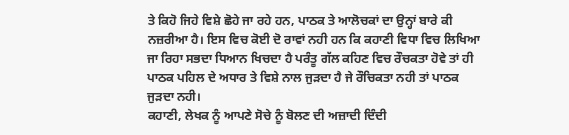ਤੇ ਕਿਹੋ ਜਿਹੇ ਵਿਸ਼ੇ ਛੋਹੇ ਜਾ ਰਹੇ ਹਨ, ਪਾਠਕ ਤੇ ਆਲੋਚਕਾਂ ਦਾ ਉਨ੍ਹਾਂ ਬਾਰੇ ਕੀ ਨਜ਼ਰੀਆ ਹੈ। ਇਸ ਵਿਚ ਕੋਈ ਦੋ ਰਾਵਾਂ ਨਹੀ ਹਨ ਕਿ ਕਹਾਣੀ ਵਿਧਾ ਵਿਚ ਲਿਖਿਆ ਜਾ ਰਿਹਾ ਸਭਦਾ ਧਿਆਨ ਖਿਚਦਾ ਹੈ ਪਰੰਤੂ ਗੱਲ ਕਹਿਣ ਵਿਚ ਰੌਚਕਤਾ ਹੋਵੇ ਤਾਂ ਹੀ ਪਾਠਕ ਪਹਿਲ ਦੇ ਅਧਾਰ ਤੇ ਵਿਸ਼ੇ ਨਾਲ ਜੁੜਦਾ ਹੈ ਜੇ ਰੌਚਿਕਤਾ ਨਹੀ ਤਾਂ ਪਾਠਕ ਜੁੜਦਾ ਨਹੀ।
ਕਹਾਣੀ, ਲੇਖਕ ਨੂੰ ਆਪਣੇ ਸੋਚੇ ਨੂੰ ਬੋਲਣ ਦੀ ਅਜ਼ਾਦੀ ਦਿੰਦੀ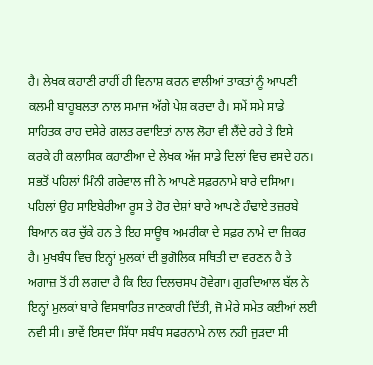ਹੈ। ਲੇਖਕ ਕਹਾਣੀ ਰਾਹੀਂ ਹੀ ਵਿਨਾਸ਼ ਕਰਨ ਵਾਲੀਆਂ ਤਾਕਤਾਂ ਨੂੰ ਆਪਣੀ ਕਲਮੀ ਬਾਹੂਬਲਤਾ ਨਾਲ ਸਮਾਜ ਅੱਗੇ ਪੇਸ਼ ਕਰਦਾ ਹੈ। ਸਮੇਂ ਸਮੇ ਸਾਡੇ ਸਾਹਿਤਕ ਰਾਹ ਦਸੇਰੇ ਗਲਤ ਰਵਾਇਤਾਂ ਨਾਲ ਲੋਹਾ ਵੀ ਲੈਂਦੇ ਰਹੇ ਤੇ ਇਸੇ ਕਰਕੇ ਹੀ ਕਲਾਸਿਕ ਕਹਾਣੀਆ ਦੇ ਲੇਖਕ ਅੱਜ ਸਾਡੇ ਦਿਲਾਂ ਵਿਚ ਵਸਦੇ ਹਨ।
ਸਭਤੋਂ ਪਹਿਲਾਂ ਮਿੰਨੀ ਗਰੇਵਾਲ ਜੀ ਨੇ ਆਪਣੇ ਸਫ਼ਰਨਾਮੇ ਬਾਰੇ ਦਸਿਆ। ਪਹਿਲਾਂ ਉਹ ਸਾਇਬੇਰੀਆ ਰੂਸ ਤੇ ਹੋਰ ਦੇਸ਼ਾਂ ਬਾਰੇ ਆਪਣੇ ਹੰਢਾਏ ਤਜ਼ਰਬੇ ਬਿਆਨ ਕਰ ਚੁੱਕੇ ਹਨ ਤੇ ਇਹ ਸਾਊਥ ਅਮਰੀਕਾ ਦੇ ਸਫ਼ਰ ਨਾਮੇ ਦਾ ਜ਼ਿਕਰ ਹੈ। ਮੁਖਬੰਧ ਵਿਚ ਇਨ੍ਹਾਂ ਮੁਲਕਾਂ ਦੀ ਭੁਗੋਲਿਕ ਸਥਿਤੀ ਦਾ ਵਰਣਨ ਹੈ ਤੇ ਅਗਾਜ਼ ਤੋਂ ਹੀ ਲਗਦਾ ਹੈ ਕਿ ਇਹ ਦਿਲਚਸਪ ਹੋਵੇਗਾ। ਗੁਰਦਿਆਲ ਬੱਲ ਨੇ ਇਨ੍ਹਾਂ ਮੁਲਕਾਂ ਬਾਰੇ ਵਿਸਥਾਰਿਤ ਜਾਣਕਾਰੀ ਦਿੱਤੀ, ਜੋ ਮੇਰੇ ਸਮੇਤ ਕਈਆਂ ਲਈ ਨਵੀ ਸੀ। ਭਾਵੇਂ ਇਸਦਾ ਸਿੱਧਾ ਸਬੰਧ ਸਫਰਨਾਮੇ ਨਾਲ ਨਹੀ ਜੁੜਦਾ ਸੀ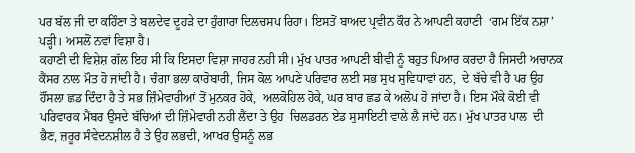ਪਰ ਬੱਲ ਜੀ ਦਾ ਕਹਿੰਣਾ ਤੇ ਬਲਦੇਵ ਦੂਹੜੇ ਦਾ ਹੁੰਗਾਰਾ ਦਿਲਚਸਪ ਰਿਹਾ। ਇਸਤੋਂ ਬਾਅਦ ਪ੍ਰਵੀਨ ਕੌਰ ਨੇ ਆਪਣੀ ਕਹਾਣੀ  ‘ਗਮ ਇੱਕ ਨਸ਼ਾ’ ਪੜ੍ਹੀ। ਅਸਲੋਂ ਨਵਾਂ ਵਿਸ਼ਾ ਹੈ।
ਕਹਾਣੀ ਦੀ ਵਿਸ਼ੇਸ਼ ਗੱਲ ਇਹ ਸੀ ਕਿ ਇਸਦਾ ਵਿਸ਼ਾ ਜਾਹਰ ਨਹੀ ਸੀ। ਮੁੱਖ ਪਾਤਰ ਆਪਣੀ ਬੀਵੀ ਨੂੰ ਬਹੁਤ ਪਿਆਰ ਕਰਦਾ ਹੈ ਜਿਸਦੀ ਅਚਾਨਕ ਕੈਂਸਰ ਨਾਲ ਮੌਤ ਹੋ ਜਾਂਦੀ ਹੈ। ਚੰਗਾ ਭਲਾ ਕਾਰੋਬਾਰੀ, ਜਿਸ ਕੋਲ ਆਪਣੇ ਪਰਿਵਾਰ ਲਈ ਸਭ ਸੁਖ ਸੁਵਿਧਾਵਾਂ ਹਨ,  ਦੇ ਬੱਚੇ ਵੀ ਹੈ ਪਰ ਉਹ ਹੌਂਸਲਾ ਛਡ ਦਿੰਦਾ ਹੈ ਤੇ ਸਭ ਜ਼ਿੰਮੇਵਾਰੀਆਂ ਤੋਂ ਮੁਨਕਰ ਹੋਕੇ,  ਅਲਕੋਹਿਲ ਹੋਕੇ, ਘਰ ਬਾਰ ਛਡ ਕੇ ਅਲੋਪ ਹੋ ਜਾਂਦਾ ਹੈ। ਇਸ ਮੌਕੇ ਕੋਈ ਵੀ ਪਰਿਵਾਰਕ ਮੈਂਬਰ ਉਸਦੇ ਬੱਚਿਆਂ ਦੀ ਜ਼ਿੰਮੇਵਾਰੀ ਨਹੀ ਲੈਂਦਾ ਤੇ ਉਹ  ਚਿਲਡਰਨ ਏਡ ਸੁਸਾਇਟੀ ਵਾਲੇ ਲੈ ਜਾਂਦੇ ਹਨ। ਮੁੱਖ ਪਾਤਰ ਪਾਲ  ਦੀ ਭੈਣ, ਜ਼ਰੂਰ ਸੰਵੇਦਨਸ਼ੀਲ ਹੈ ਤੇ ਉਹ ਲਭਦੀ, ਆਖਰ ਉਸਨੂੰ ਲਭ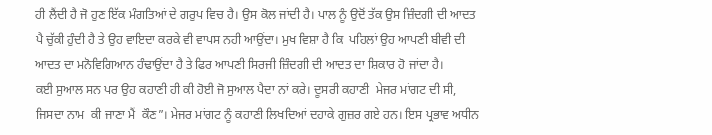ਹੀ ਲੈਂਦੀ ਹੈ ਜੋ ਹੁਣ ਇੱਕ ਮੰਗਤਿਆਂ ਦੇ ਗਰੁਪ ਵਿਚ ਹੈ। ਉਸ ਕੋਲ ਜਾਂਦੀ ਹੈ। ਪਾਲ ਨੂੰ ਉਦੋਂ ਤੱਕ ਉਸ ਜ਼ਿੰਦਗੀ ਦੀ ਆਦਤ ਪੈ ਚੁੱਕੀ ਹੁੰਦੀ ਹੈ ਤੇ ਉਹ ਵਾਇਦਾ ਕਰਕੇ ਵੀ ਵਾਪਸ ਨਹੀ ਆਉਂਦਾ। ਮੁਖ ਵਿਸ਼ਾ ਹੈ ਕਿ  ਪਹਿਲਾਂ ਉਹ ਆਪਣੀ ਬੀਵੀ ਦੀ ਆਦਤ ਦਾ ਮਨੋਵਿਗਿਆਨ ਹੰਢਾਉਂਦਾ ਹੈ ਤੇ ਫਿਰ ਆਪਣੀ ਸਿਰਜੀ ਜ਼ਿੰਦਗੀ ਦੀ ਆਦਤ ਦਾ ਸ਼ਿਕਾਰ ਹੋ ਜਾਂਦਾ ਹੈ।
ਕਈ ਸੁਆਲ ਸਨ ਪਰ ਉਹ ਕਹਾਣੀ ਹੀ ਕੀ ਹੋਈ ਜੋ ਸੁਆਲ ਪੈਦਾ ਨਾਂ ਕਰੇ। ਦੂਸਰੀ ਕਹਾਣੀ  ਮੇਜਰ ਮਾਂਗਟ ਦੀ ਸੀ, ਜਿਸਦਾ ਨਾਮ  ਕੀ ਜਾਣਾ ਮੈਂ  ਕੌਣ”। ਮੇਜਰ ਮਾਂਗਟ ਨੂੰ ਕਹਾਣੀ ਲਿਖਦਿਆਂ ਦਹਾਕੇ ਗੁਜ਼ਰ ਗਏ ਹਨ। ਇਸ ਪ੍ਰਭਾਵ ਅਧੀਨ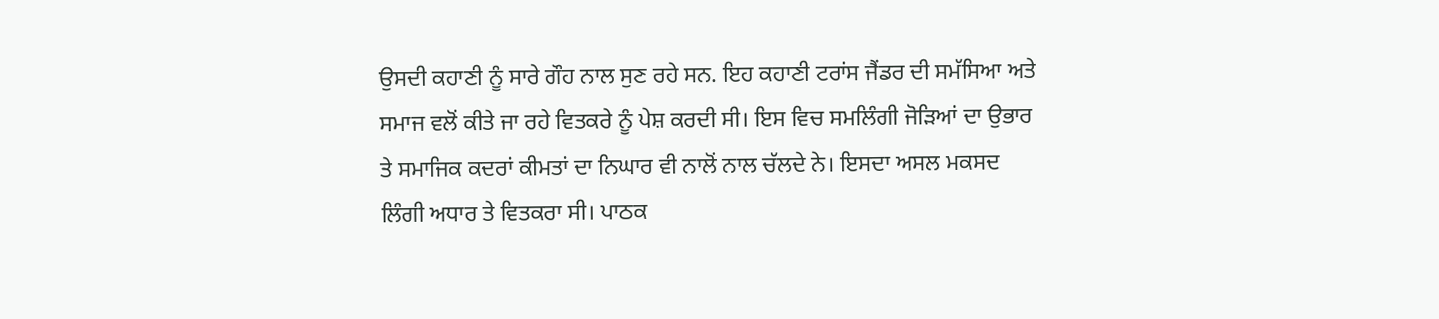ਉਸਦੀ ਕਹਾਣੀ ਨੂੰ ਸਾਰੇ ਗੌਹ ਨਾਲ ਸੁਣ ਰਹੇ ਸਨ. ਇਹ ਕਹਾਣੀ ਟਰਾਂਸ ਜੈਂਡਰ ਦੀ ਸਮੱਸਿਆ ਅਤੇ ਸਮਾਜ ਵਲੋਂ ਕੀਤੇ ਜਾ ਰਹੇ ਵਿਤਕਰੇ ਨੂੰ ਪੇਸ਼ ਕਰਦੀ ਸੀ। ਇਸ ਵਿਚ ਸਮਲਿੰਗੀ ਜੋੜਿਆਂ ਦਾ ਉਭਾਰ ਤੇ ਸਮਾਜਿਕ ਕਦਰਾਂ ਕੀਮਤਾਂ ਦਾ ਨਿਘਾਰ ਵੀ ਨਾਲੋਂ ਨਾਲ ਚੱਲਦੇ ਨੇ। ਇਸਦਾ ਅਸਲ ਮਕਸਦ ਲਿੰਗੀ ਅਧਾਰ ਤੇ ਵਿਤਕਰਾ ਸੀ। ਪਾਠਕ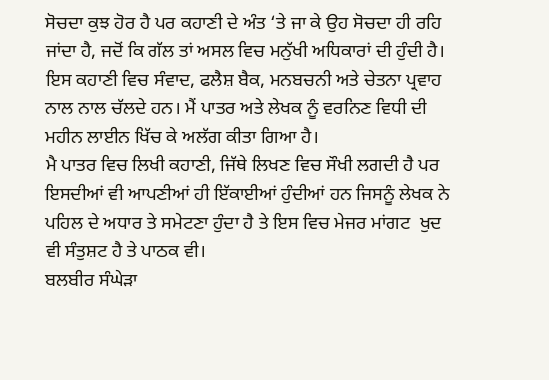ਸੋਚਦਾ ਕੁਝ ਹੋਰ ਹੈ ਪਰ ਕਹਾਣੀ ਦੇ ਅੰਤ ‘ਤੇ ਜਾ ਕੇ ਉਹ ਸੋਚਦਾ ਹੀ ਰਹਿ ਜਾਂਦਾ ਹੈ, ਜਦੋਂ ਕਿ ਗੱਲ ਤਾਂ ਅਸਲ ਵਿਚ ਮਨੁੱਖੀ ਅਧਿਕਾਰਾਂ ਦੀ ਹੁੰਦੀ ਹੈ। ਇਸ ਕਹਾਣੀ ਵਿਚ ਸੰਵਾਦ, ਫਲੈਸ਼ ਬੈਕ, ਮਨਬਚਨੀ ਅਤੇ ਚੇਤਨਾ ਪ੍ਰਵਾਹ ਨਾਲ ਨਾਲ ਚੱਲਦੇ ਹਨ। ਮੈਂ ਪਾਤਰ ਅਤੇ ਲੇਖਕ ਨੂੰ ਵਰਨਿਣ ਵਿਧੀ ਦੀ ਮਹੀਨ ਲਾਈਨ ਖਿੱਚ ਕੇ ਅਲੱਗ ਕੀਤਾ ਗਿਆ ਹੈ।
ਮੈ ਪਾਤਰ ਵਿਚ ਲਿਖੀ ਕਹਾਣੀ, ਜਿੱਥੇ ਲਿਖਣ ਵਿਚ ਸੌਖੀ ਲਗਦੀ ਹੈ ਪਰ ਇਸਦੀਆਂ ਵੀ ਆਪਣੀਆਂ ਹੀ ਇੱਕਾਈਆਂ ਹੁੰਦੀਆਂ ਹਨ ਜਿਸਨੂੰ ਲੇਖਕ ਨੇ ਪਹਿਲ ਦੇ ਅਧਾਰ ਤੇ ਸਮੇਟਣਾ ਹੁੰਦਾ ਹੈ ਤੇ ਇਸ ਵਿਚ ਮੇਜਰ ਮਾਂਗਟ  ਖੁਦ ਵੀ ਸੰਤੁਸ਼ਟ ਹੈ ਤੇ ਪਾਠਕ ਵੀ।
ਬਲਬੀਰ ਸੰਘੇੜਾ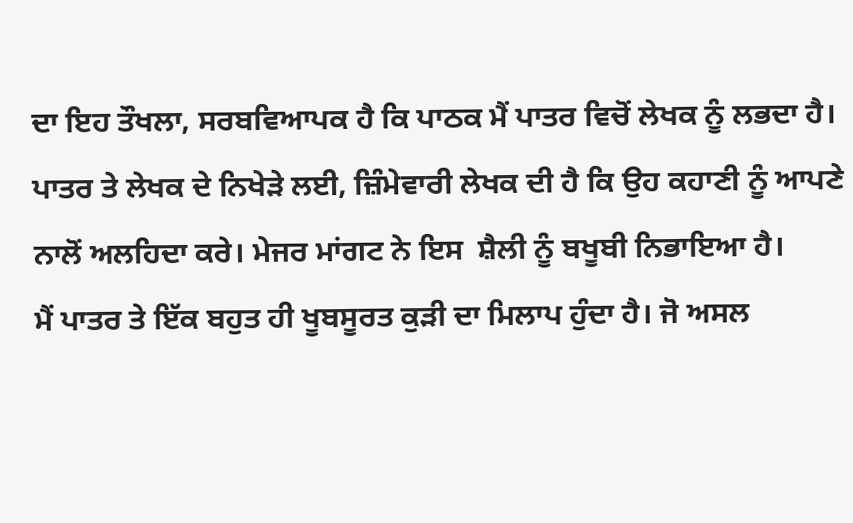ਦਾ ਇਹ ਤੌਖਲਾ, ਸਰਬਵਿਆਪਕ ਹੈ ਕਿ ਪਾਠਕ ਮੈਂ ਪਾਤਰ ਵਿਚੋਂ ਲੇਖਕ ਨੂੰ ਲਭਦਾ ਹੈ। ਪਾਤਰ ਤੇ ਲੇਖਕ ਦੇ ਨਿਖੇੜੇ ਲਈ, ਜ਼ਿੰਮੇਵਾਰੀ ਲੇਖਕ ਦੀ ਹੈ ਕਿ ਉਹ ਕਹਾਣੀ ਨੂੰ ਆਪਣੇ ਨਾਲੋਂ ਅਲਹਿਦਾ ਕਰੇ। ਮੇਜਰ ਮਾਂਗਟ ਨੇ ਇਸ  ਸ਼ੈਲੀ ਨੂੰ ਬਖੂਬੀ ਨਿਭਾਇਆ ਹੈ।
ਮੈਂ ਪਾਤਰ ਤੇ ਇੱਕ ਬਹੁਤ ਹੀ ਖੂਬਸੂਰਤ ਕੁੜੀ ਦਾ ਮਿਲਾਪ ਹੁੰਦਾ ਹੈ। ਜੋ ਅਸਲ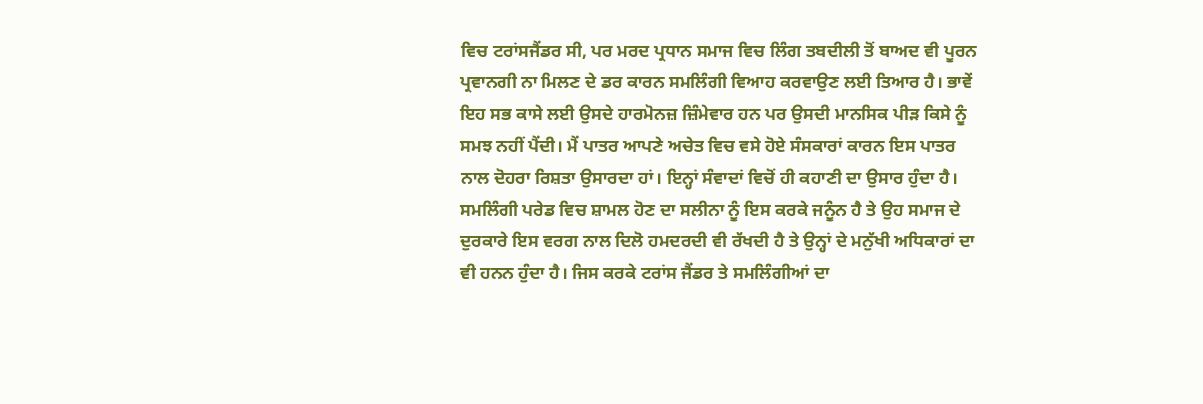ਵਿਚ ਟਰਾਂਸਜੈਂਡਰ ਸੀ, ਪਰ ਮਰਦ ਪ੍ਰਧਾਨ ਸਮਾਜ ਵਿਚ ਲਿੰਗ ਤਬਦੀਲੀ ਤੋਂ ਬਾਅਦ ਵੀ ਪੂਰਨ ਪ੍ਰਵਾਨਗੀ ਨਾ ਮਿਲਣ ਦੇ ਡਰ ਕਾਰਨ ਸਮਲਿੰਗੀ ਵਿਆਹ ਕਰਵਾਉਣ ਲਈ ਤਿਆਰ ਹੈ। ਭਾਵੇਂ ਇਹ ਸਭ ਕਾਸੇ ਲਈ ਉਸਦੇ ਹਾਰਮੋਨਜ਼ ਜ਼ਿੰਮੇਵਾਰ ਹਨ ਪਰ ਉਸਦੀ ਮਾਨਸਿਕ ਪੀੜ ਕਿਸੇ ਨੂੰ ਸਮਝ ਨਹੀਂ ਪੈਂਦੀ। ਮੈਂ ਪਾਤਰ ਆਪਣੇ ਅਚੇਤ ਵਿਚ ਵਸੇ ਹੋਏ ਸੰਸਕਾਰਾਂ ਕਾਰਨ ਇਸ ਪਾਤਰ ਨਾਲ ਦੋਹਰਾ ਰਿਸ਼ਤਾ ਉਸਾਰਦਾ ਹਾਂ। ਇਨ੍ਹਾਂ ਸੰਵਾਦਾਂ ਵਿਚੋਂ ਹੀ ਕਹਾਣੀ ਦਾ ਉਸਾਰ ਹੁੰਦਾ ਹੈ। ਸਮਲਿੰਗੀ ਪਰੇਡ ਵਿਚ ਸ਼ਾਮਲ ਹੋਣ ਦਾ ਸਲੀਨਾ ਨੂੰ ਇਸ ਕਰਕੇ ਜਨੂੰਨ ਹੈ ਤੇ ਉਹ ਸਮਾਜ ਦੇ ਦੁਰਕਾਰੇ ਇਸ ਵਰਗ ਨਾਲ ਦਿਲੋ ਹਮਦਰਦੀ ਵੀ ਰੱਖਦੀ ਹੈ ਤੇ ਉਨ੍ਹਾਂ ਦੇ ਮਨੁੱਖੀ ਅਧਿਕਾਰਾਂ ਦਾ ਵੀ ਹਨਨ ਹੁੰਦਾ ਹੈ। ਜਿਸ ਕਰਕੇ ਟਰਾਂਸ ਜੈਂਡਰ ਤੇ ਸਮਲਿੰਗੀਆਂ ਦਾ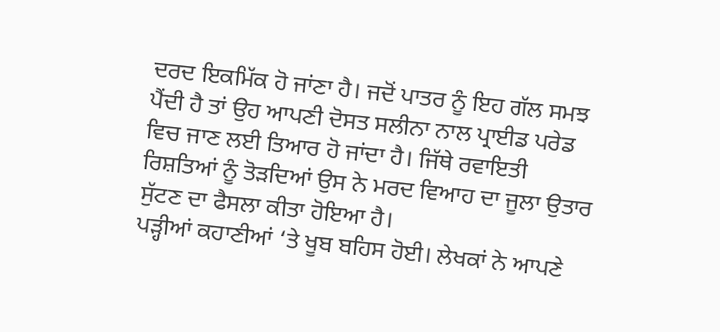ਦਰਦ ਇਕਮਿੱਕ ਹੋ ਜਾਂਣਾ ਹੈ। ਜਦੋਂ ਪਾਤਰ ਨੂੰ ਇਹ ਗੱਲ ਸਮਝ ਪੈਂਦੀ ਹੈ ਤਾਂ ਉਹ ਆਪਣੀ ਦੋਸਤ ਸਲੀਨਾ ਨਾਲ ਪ੍ਰਾਈਡ ਪਰੇਡ ਵਿਚ ਜਾਣ ਲਈ ਤਿਆਰ ਹੋ ਜਾਂਦਾ ਹੈ। ਜਿੱਥੇ ਰਵਾਇਤੀ ਰਿਸ਼ਤਿਆਂ ਨੂੰ ਤੋੜਦਿਆਂ ਉਸ ਨੇ ਮਰਦ ਵਿਆਹ ਦਾ ਜੂਲਾ ਉਤਾਰ ਸੁੱਟਣ ਦਾ ਫੈਸਲਾ ਕੀਤਾ ਹੋਇਆ ਹੈ।
ਪੜ੍ਹੀਆਂ ਕਹਾਣੀਆਂ ‘ਤੇ ਖੂਬ ਬਹਿਸ ਹੋਈ। ਲੇਖਕਾਂ ਨੇ ਆਪਣੇ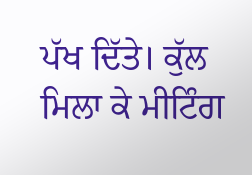ਪੱਖ ਦਿੱਤੇ। ਕੁੱਲ ਮਿਲਾ ਕੇ ਮੀਟਿੰਗ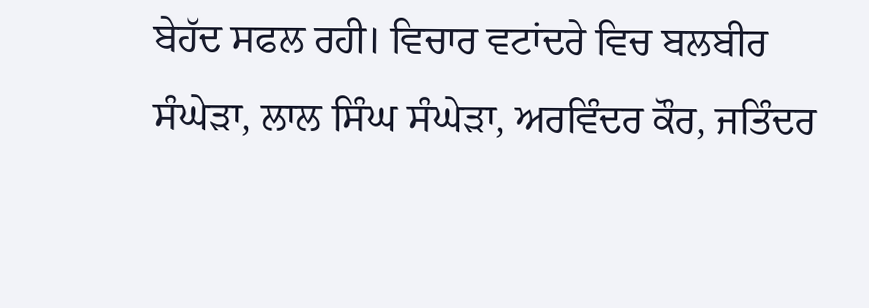ਬੇਹੱਦ ਸਫਲ ਰਹੀ। ਵਿਚਾਰ ਵਟਾਂਦਰੇ ਵਿਚ ਬਲਬੀਰ ਸੰਘੇੜਾ, ਲਾਲ ਸਿੰਘ ਸੰਘੇੜਾ, ਅਰਵਿੰਦਰ ਕੌਰ, ਜਤਿੰਦਰ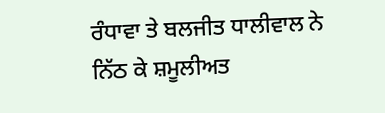ਰੰਧਾਵਾ ਤੇ ਬਲਜੀਤ ਧਾਲੀਵਾਲ ਨੇ ਨਿੱਠ ਕੇ ਸ਼ਮੂਲੀਅਤ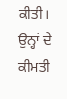ਕੀਤੀ।  ਉਨ੍ਹਾਂ ਦੇ ਕੀਮਤੀ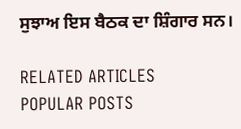ਸੁਝਾਅ ਇਸ ਬੈਠਕ ਦਾ ਸ਼ਿੰਗਾਰ ਸਨ।

RELATED ARTICLES
POPULAR POSTS